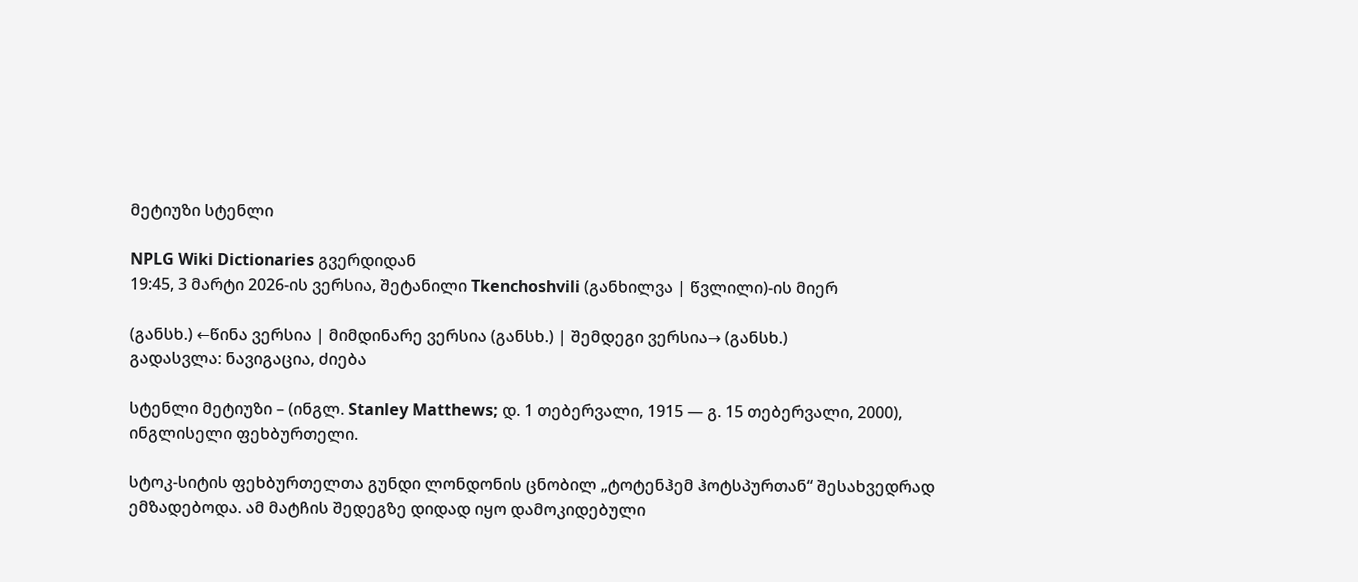მეტიუზი სტენლი

NPLG Wiki Dictionaries გვერდიდან
19:45, 3 მარტი 2026-ის ვერსია, შეტანილი Tkenchoshvili (განხილვა | წვლილი)-ის მიერ

(განსხ.) ←წინა ვერსია | მიმდინარე ვერსია (განსხ.) | შემდეგი ვერსია→ (განსხ.)
გადასვლა: ნავიგაცია, ძიება

სტენლი მეტიუზი – (ინგლ. Stanley Matthews; დ. 1 თებერვალი, 1915 — გ. 15 თებერვალი, 2000), ინგლისელი ფეხბურთელი.

სტოკ-სიტის ფეხბურთელთა გუნდი ლონდონის ცნობილ „ტოტენჰემ ჰოტსპურთან“ შესახვედრად ემზადებოდა. ამ მატჩის შედეგზე დიდად იყო დამოკიდებული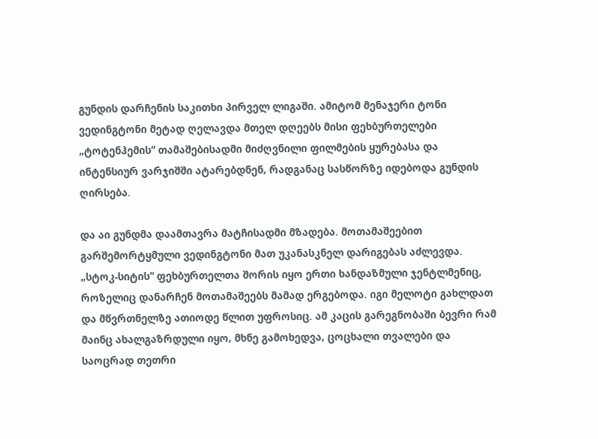გუნდის დარჩენის საკითხი პირველ ლიგაში. ამიტომ მენაჯერი ტონი ვედინგტონი მეტად ღელავდა მთელ დღეებს მისი ფეხბურთელები „ტოტენჰემის“ თამაშებისადმი მიძღვნილი ფილმების ყურებასა და ინტენსიურ ვარჯიშში ატარებდნენ, რადგანაც სასწორზე იდებოდა გუნდის ღირსება.

და აი გუნდმა დაამთავრა მატჩისადმი მზადება. მოთამაშეებით გარშემორტყმული ვედინგტონი მათ უკანასკნელ დარიგებას აძლევდა. „სტოკ-სიტის“ ფეხბურთელთა შორის იყო ერთი ხანდაზმული ჯენტლმენიც, როზელიც დანარჩენ მოთამაშეებს მამად ერგებოდა. იგი მელოტი გახლდათ და მწვრთნელზე ათიოდე წლით უფროსიც. ამ კაცის გარეგნობაში ბევრი რამ მაინც ახალგაზრდული იყო, მხნე გამოხედვა, ცოცხალი თვალები და საოცრად თეთრი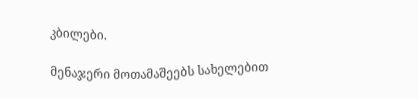კბილები.

მენაჯერი მოთამაშეებს სახელებით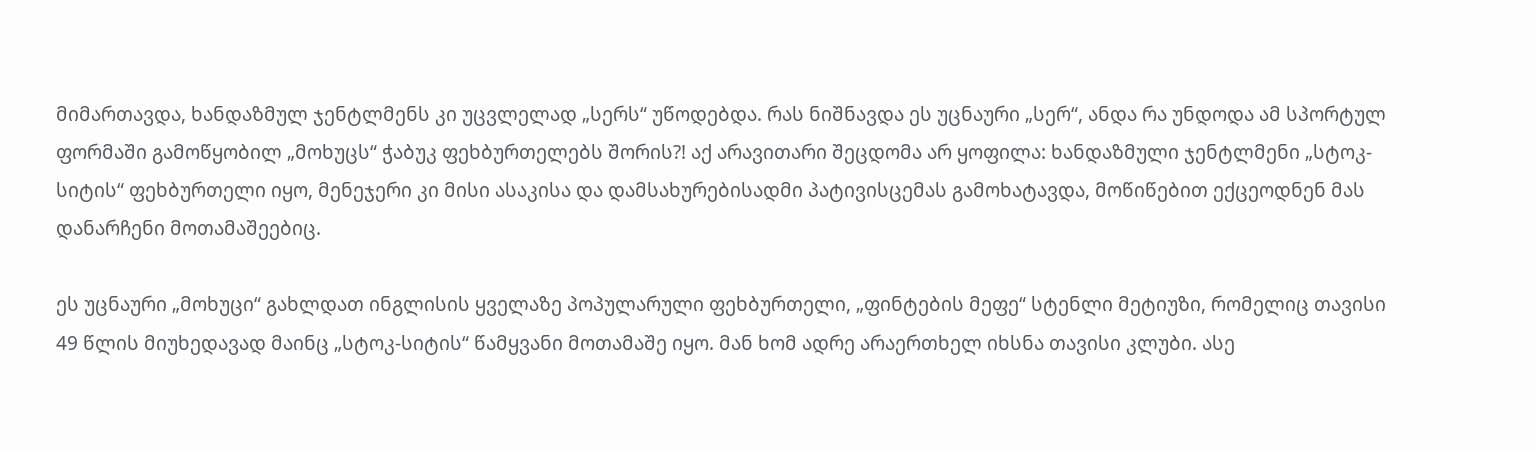მიმართავდა, ხანდაზმულ ჯენტლმენს კი უცვლელად „სერს“ უწოდებდა. რას ნიშნავდა ეს უცნაური „სერ“, ანდა რა უნდოდა ამ სპორტულ ფორმაში გამოწყობილ „მოხუცს“ ჭაბუკ ფეხბურთელებს შორის?! აქ არავითარი შეცდომა არ ყოფილა: ხანდაზმული ჯენტლმენი „სტოკ-სიტის“ ფეხბურთელი იყო, მენეჯერი კი მისი ასაკისა და დამსახურებისადმი პატივისცემას გამოხატავდა, მოწიწებით ექცეოდნენ მას დანარჩენი მოთამაშეებიც.

ეს უცნაური „მოხუცი“ გახლდათ ინგლისის ყველაზე პოპულარული ფეხბურთელი, „ფინტების მეფე“ სტენლი მეტიუზი, რომელიც თავისი 49 წლის მიუხედავად მაინც „სტოკ-სიტის“ წამყვანი მოთამაშე იყო. მან ხომ ადრე არაერთხელ იხსნა თავისი კლუბი. ასე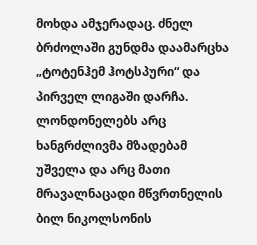მოხდა ამჯერადაც. ძნელ ბრძოლაში გუნდმა დაამარცხა „ტოტენჰემ ჰოტსპური“ და პირველ ლიგაში დარჩა. ლონდონელებს არც ხანგრძლივმა მზადებამ უშველა და არც მათი მრავალნაცადი მწვრთნელის ბილ ნიკოლსონის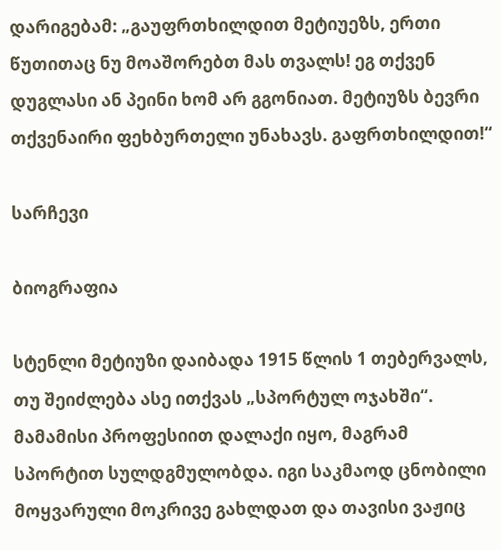დარიგებამ: „გაუფრთხილდით მეტიუეზს, ერთი წუთითაც ნუ მოაშორებთ მას თვალს! ეგ თქვენ დუგლასი ან პეინი ხომ არ გგონიათ. მეტიუზს ბევრი თქვენაირი ფეხბურთელი უნახავს. გაფრთხილდით!“

სარჩევი

ბიოგრაფია

სტენლი მეტიუზი დაიბადა 1915 წლის 1 თებერვალს, თუ შეიძლება ასე ითქვას „სპორტულ ოჯახში“. მამამისი პროფესიით დალაქი იყო, მაგრამ სპორტით სულდგმულობდა. იგი საკმაოდ ცნობილი მოყვარული მოკრივე გახლდათ და თავისი ვაჟიც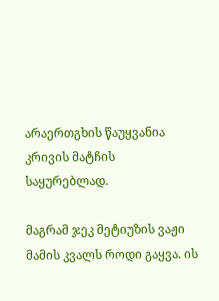არაერთგხის წაუყვანია კრივის მატჩის საყურებლად.

მაგრამ ჯეკ მეტიუზის ვაჟი მამის კვალს როდი გაყვა. ის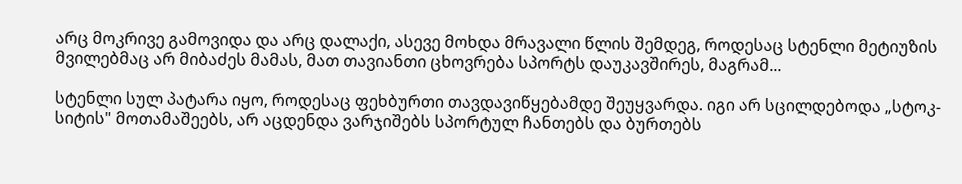არც მოკრივე გამოვიდა და არც დალაქი, ასევე მოხდა მრავალი წლის შემდეგ, როდესაც სტენლი მეტიუზის მვილებმაც არ მიბაძეს მამას, მათ თავიანთი ცხოვრება სპორტს დაუკავშირეს, მაგრამ...

სტენლი სულ პატარა იყო, როდესაც ფეხბურთი თავდავიწყებამდე შეუყვარდა. იგი არ სცილდებოდა „სტოკ-სიტის" მოთამაშეებს, არ აცდენდა ვარჯიშებს სპორტულ ჩანთებს და ბურთებს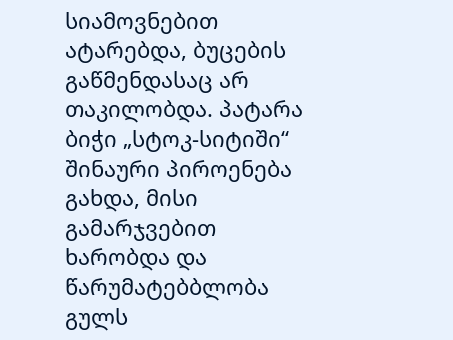სიამოვნებით ატარებდა, ბუცების გაწმენდასაც არ თაკილობდა. პატარა ბიჭი „სტოკ-სიტიში“ შინაური პიროენება გახდა, მისი გამარჯვებით ხარობდა და წარუმატებბლობა გულს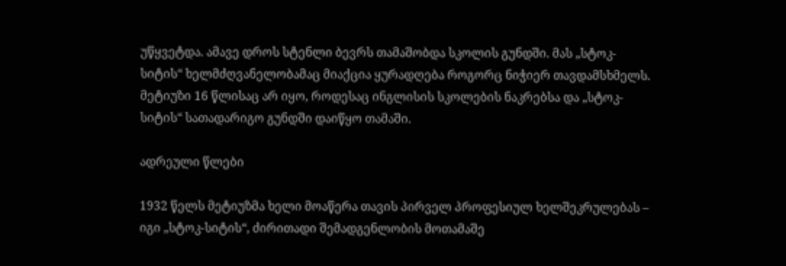უწყვეტდა. ამავე დროს სტენლი ბევრს თამაშობდა სკოლის გუნდში. მას „სტოკ-სიტის“ ხელმძღვანელობამაც მიაქცია ყურადღება როგორც ნიჭიერ თავდამსხმელს. მეტიუზი 16 წლისაც არ იყო, როდესაც ინგლისის სკოლების ნაკრებსა და „სტოკ-სიტის“ სათადარიგო გუნდში დაიწყო თამაში.

ადრეული წლები

1932 წელს მეტიუზმა ხელი მოაწერა თავის პირველ პროფესიულ ხელშეკრულებას – იგი „სტოკ-სიტის“, ძირითადი შემადგენლობის მოთამაშე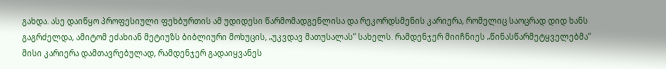გახდა. ასე დაიწყო პროფესიული ფეხბურთის ამ უდიდესი წარმომადგენლისა და რეკორდსმენის კარიერა, რომელიც საოცრად დიდ ხანს გაგრძელდა, ამიტომ ეძახიან მეტიუზს ბიბლიური მოხუცის, „უკვდავ მათუსალას“ სახელს. რამდენჯერ მიიჩნიეს „წინასწარმეტყველებმა“ მისი კარიერა დამთავრებულად, რამდენჯერ გადაიყვანეს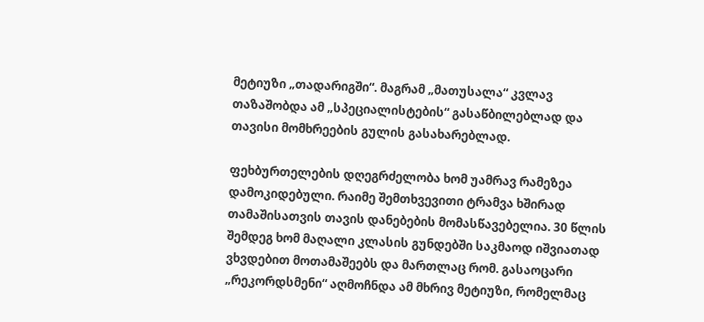მეტიუზი „თადარიგში“. მაგრამ „მათუსალა“ კვლავ თაზაშობდა ამ „სპეციალისტების“ გასაწბილებლად და თავისი მომხრეების გულის გასახარებლად.

ფეხბურთელების დღეგრძელობა ხომ უამრავ რამეზეა დამოკიდებული. რაიმე შემთხვევითი ტრამვა ხშირად თამაშისათვის თავის დანებების მომასწავებელია. 30 წლის შემდეგ ხომ მაღალი კლასის გუნდებში საკმაოდ იშვიათად ვხვდებით მოთამაშეებს და მართლაც რომ. გასაოცარი „რეკორდსმენი“ აღმოჩნდა ამ მხრივ მეტიუზი, რომელმაც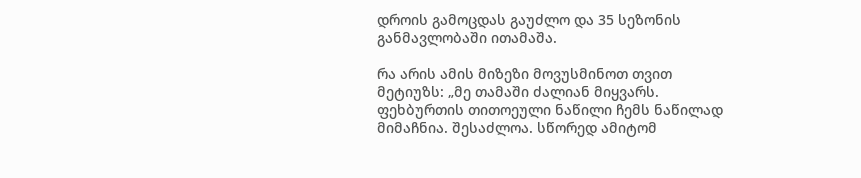დროის გამოცდას გაუძლო და 35 სეზონის განმავლობაში ითამაშა.

რა არის ამის მიზეზი მოვუსმინოთ თვით მეტიუზს: „მე თამაში ძალიან მიყვარს. ფეხბურთის თითოეული ნაწილი ჩემს ნაწილად მიმაჩნია. შესაძლოა. სწორედ ამიტომ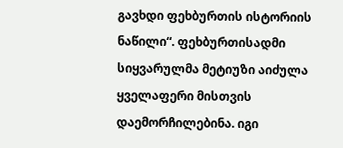გავხდი ფეხბურთის ისტორიის ნაწილი“. ფეხბურთისადმი სიყვარულმა მეტიუზი აიძულა ყველაფერი მისთვის დაემორჩილებინა. იგი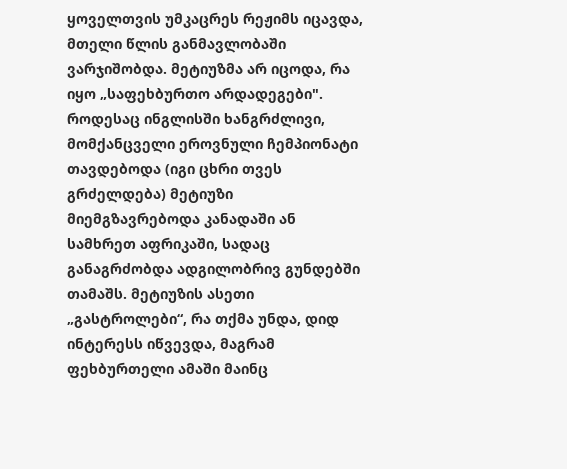ყოველთვის უმკაცრეს რეჟიმს იცავდა, მთელი წლის განმავლობაში ვარჯიშობდა. მეტიუზმა არ იცოდა, რა იყო „საფეხბურთო არდადეგები". როდესაც ინგლისში ხანგრძლივი, მომქანცველი ეროვნული ჩემპიონატი თავდებოდა (იგი ცხრი თვეს გრძელდება) მეტიუზი მიემგზავრებოდა კანადაში ან სამხრეთ აფრიკაში, სადაც განაგრძობდა ადგილობრივ გუნდებში თამაშს. მეტიუზის ასეთი „გასტროლები“, რა თქმა უნდა, დიდ ინტერესს იწვევდა, მაგრამ ფეხბურთელი ამაში მაინც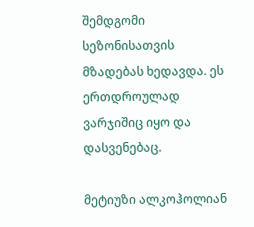შემდგომი სეზონისათვის მზადებას ხედავდა. ეს ერთდროულად ვარჯიშიც იყო და დასვენებაც.

მეტიუზი ალკოჰოლიან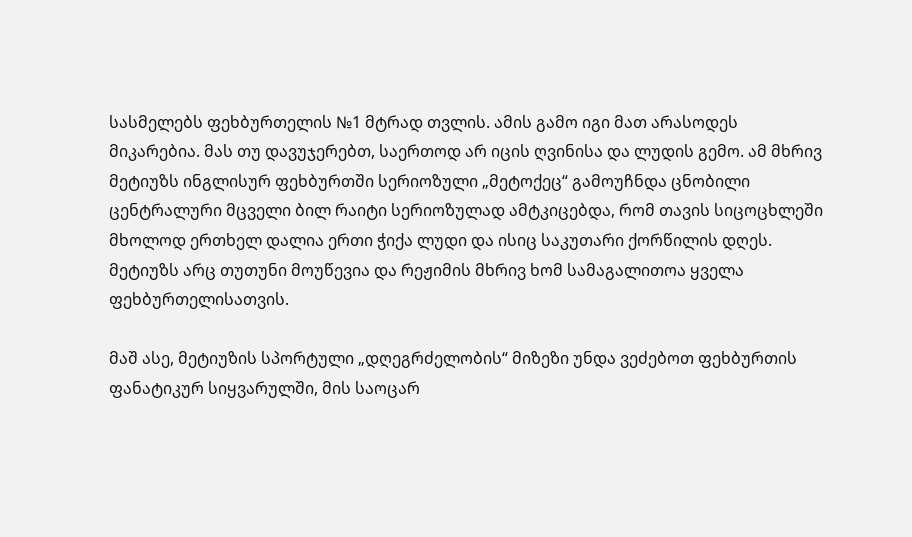სასმელებს ფეხბურთელის №1 მტრად თვლის. ამის გამო იგი მათ არასოდეს მიკარებია. მას თუ დავუჯერებთ, საერთოდ არ იცის ღვინისა და ლუდის გემო. ამ მხრივ მეტიუზს ინგლისურ ფეხბურთში სერიოზული „მეტოქეც“ გამოუჩნდა ცნობილი ცენტრალური მცველი ბილ რაიტი სერიოზულად ამტკიცებდა, რომ თავის სიცოცხლეში მხოლოდ ერთხელ დალია ერთი ჭიქა ლუდი და ისიც საკუთარი ქორწილის დღეს. მეტიუზს არც თუთუნი მოუწევია და რეჟიმის მხრივ ხომ სამაგალითოა ყველა ფეხბურთელისათვის.

მაშ ასე, მეტიუზის სპორტული „დღეგრძელობის“ მიზეზი უნდა ვეძებოთ ფეხბურთის ფანატიკურ სიყვარულში, მის საოცარ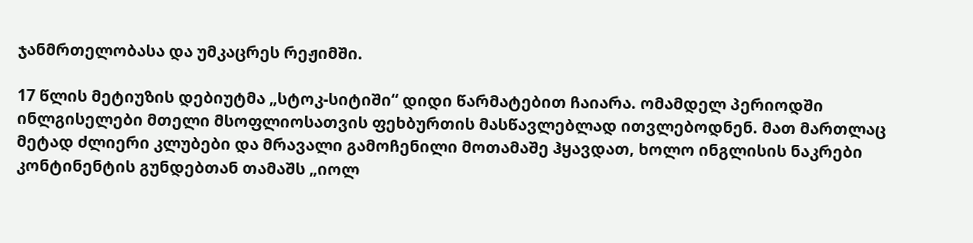ჯანმრთელობასა და უმკაცრეს რეჟიმში.

17 წლის მეტიუზის დებიუტმა „სტოკ-სიტიში“ დიდი წარმატებით ჩაიარა. ომამდელ პერიოდში ინლგისელები მთელი მსოფლიოსათვის ფეხბურთის მასწავლებლად ითვლებოდნენ. მათ მართლაც მეტად ძლიერი კლუბები და მრავალი გამოჩენილი მოთამაშე ჰყავდათ, ხოლო ინგლისის ნაკრები კონტინენტის გუნდებთან თამაშს „იოლ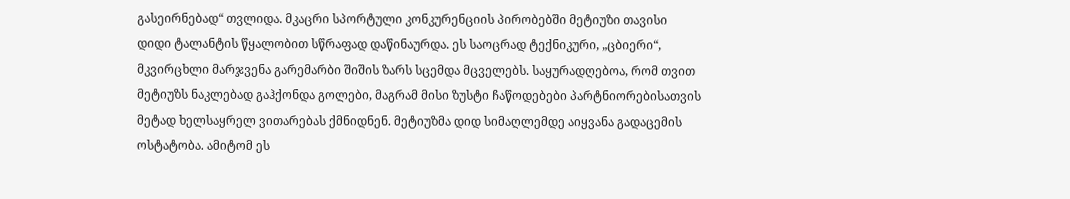გასეირნებად“ თვლიდა. მკაცრი სპორტული კონკურენციის პირობებში მეტიუზი თავისი დიდი ტალანტის წყალობით სწრაფად დაწინაურდა. ეს საოცრად ტექნიკური, „ცბიერი“, მკვირცხლი მარჯვენა გარემარბი შიშის ზარს სცემდა მცველებს. საყურადღებოა, რომ თვით მეტიუზს ნაკლებად გაჰქონდა გოლები, მაგრამ მისი ზუსტი ჩაწოდებები პარტნიორებისათვის მეტად ხელსაყრელ ვითარებას ქმნიდნენ. მეტიუზმა დიდ სიმაღლემდე აიყვანა გადაცემის ოსტატობა. ამიტომ ეს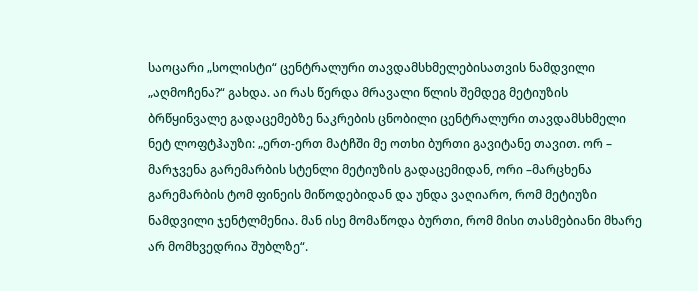საოცარი „სოლისტი“ ცენტრალური თავდამსხმელებისათვის ნამდვილი „აღმოჩენა?“ გახდა. აი რას წერდა მრავალი წლის შემდეგ მეტიუზის ბრწყინვალე გადაცემებზე ნაკრების ცნობილი ცენტრალური თავდამსხმელი ნეტ ლოფტჰაუზი: „ერთ-ერთ მატჩში მე ოთხი ბურთი გავიტანე თავით. ორ – მარჯვენა გარემარბის სტენლი მეტიუზის გადაცემიდან, ორი –მარცხენა გარემარბის ტომ ფინეის მიწოდებიდან და უნდა ვაღიარო, რომ მეტიუზი ნამდვილი ჯენტლმენია. მან ისე მომაწოდა ბურთი, რომ მისი თასმებიანი მხარე არ მომხვედრია შუბლზე“.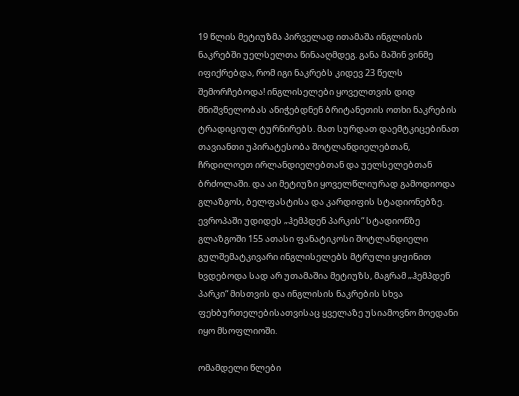19 წლის მეტიუზმა პირველად ითამაშა ინგლისის ნაკრებში უელსელთა წინააღმდეგ. განა მაშინ ვინმე იფიქრებდა, რომ იგი ნაკრებს კიდევ 23 წელს შემორჩებოდა! ინგლისელები ყოველთვის დიდ მნიშვნელობას ანიჭებდნენ ბრიტანეთის ოთხი ნაკრების ტრადიციულ ტურნირებს. მათ სურდათ დაემტკიცებინათ თავიანთი უპირატესობა შოტლანდიელებთან, ჩრდილოეთ ირლანდიელებთან და უელსელებთან ბრძოლაში. და აი მეტიუზი ყოველწლიურად გამოდიოდა გლაზგოს, ბელფასტისა და კარდიფის სტადიონებზე. ევროპაში უდიდეს „ჰემპდენ პარკის“ სტადიონზე გლაზგოში 155 ათასი ფანატიკოსი შოტლანდიელი გულშემატკივარი ინგლისელებს მტრული ყიჟინით ხვდებოდა სად არ უთამაშია მეტიუზს, მაგრამ „ჰემპდენ პარკი“ მისთვის და ინგლისის ნაკრების სხვა ფეხბურთელებისათვისაც ყველაზე უსიამოვნო მოედანი იყო მსოფლიოში.

ომამდელი წლები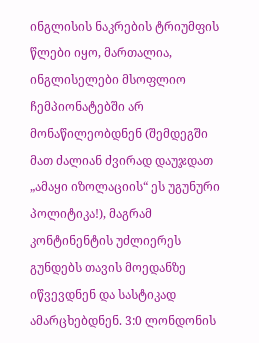ინგლისის ნაკრების ტრიუმფის წლები იყო, მართალია, ინგლისელები მსოფლიო ჩემპიონატებში არ მონაწილეობდნენ (შემდეგში მათ ძალიან ძვირად დაუჯდათ „ამაყი იზოლაციის“ ეს უგუნური პოლიტიკა!), მაგრამ კონტინენტის უძლიერეს გუნდებს თავის მოედანზე იწვევდნენ და სასტიკად ამარცხებდნენ. 3:0 ლონდონის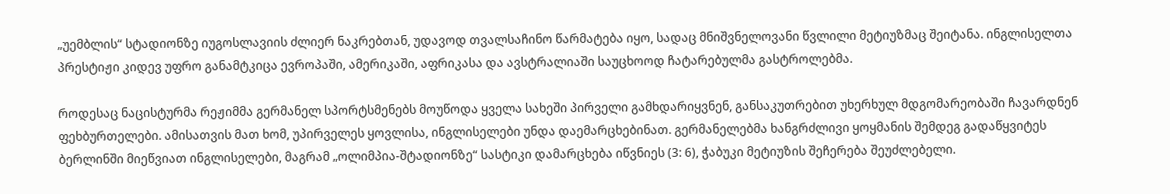„უემბლის“ სტადიონზე იუგოსლავიის ძლიერ ნაკრებთან, უდავოდ თვალსაჩინო წარმატება იყო, სადაც მნიშვნელოვანი წვლილი მეტიუზმაც შეიტანა. ინგლისელთა პრესტიჟი კიდევ უფრო განამტკიცა ევროპაში, ამერიკაში, აფრიკასა და ავსტრალიაში საუცხოოდ ჩატარებულმა გასტროლებმა.

როდესაც ნაცისტურმა რეჟიმმა გერმანელ სპორტსმენებს მოუწოდა ყველა სახეში პირველი გამხდარიყვნენ, განსაკუთრებით უხერხულ მდგომარეობაში ჩავარდნენ ფეხბურთელები. ამისათვის მათ ხომ, უპირველეს ყოვლისა, ინგლისელები უნდა დაემარცხებინათ. გერმანელებმა ხანგრძლივი ყოყმანის შემდეგ გადაწყვიტეს ბერლინში მიეწვიათ ინგლისელები, მაგრამ „ოლიმპია-შტადიონზე“ სასტიკი დამარცხება იწვნიეს (3: 6), ჭაბუკი მეტიუზის შეჩერება შეუძლებელი.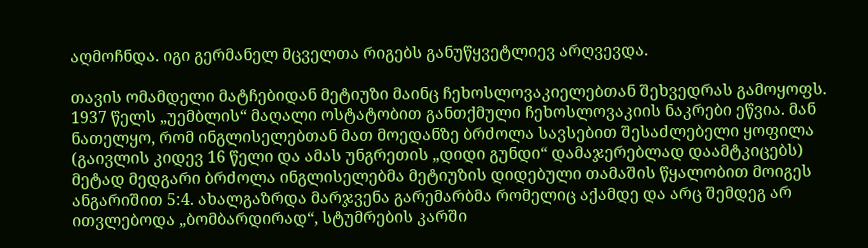აღმოჩნდა. იგი გერმანელ მცველთა რიგებს განუწყვეტლიევ არღვევდა.

თავის ომამდელი მატჩებიდან მეტიუზი მაინც ჩეხოსლოვაკიელებთან შეხვედრას გამოყოფს. 1937 წელს „უემბლის“ მაღალი ოსტატობით განთქმული ჩეხოსლოვაკიის ნაკრები ეწვია. მან ნათელყო, რომ ინგლისელებთან მათ მოედანზე ბრძოლა სავსებით შესაძლებელი ყოფილა (გაივლის კიდევ 16 წელი და ამას უნგრეთის „დიდი გუნდი“ დამაჯერებლად დაამტკიცებს) მეტად მედგარი ბრძოლა ინგლისელებმა მეტიუზის დიდებული თამაშის წყალობით მოიგეს ანგარიშით 5:4. ახალგაზრდა მარჯვენა გარემარბმა რომელიც აქამდე და არც შემდეგ არ ითვლებოდა „ბომბარდირად“, სტუმრების კარში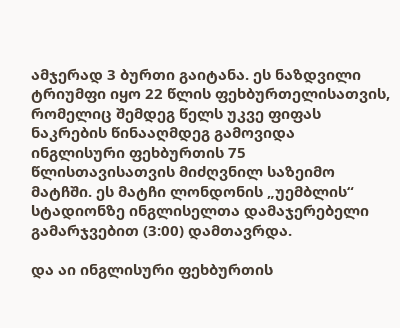ამჯერად 3 ბურთი გაიტანა. ეს ნაზდვილი ტრიუმფი იყო 22 წლის ფეხბურთელისათვის, რომელიც შემდეგ წელს უკვე ფიფას ნაკრების წინააღმდეგ გამოვიდა ინგლისური ფეხბურთის 75 წლისთავისათვის მიძღვნილ საზეიმო მატჩში. ეს მატჩი ლონდონის „უემბლის“ სტადიონზე ინგლისელთა დამაჯერებელი გამარჯვებით (3:00) დამთავრდა.

და აი ინგლისური ფეხბურთის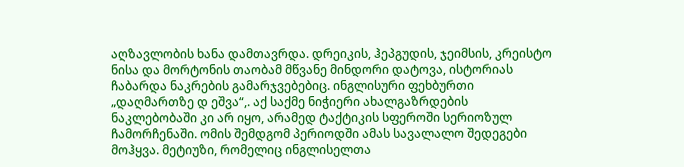აღზავლობის ხანა დამთავრდა. დრეიკის, ჰეპგუდის, ჯეიმსის, კრეისტო ნისა და მორტონის თაობამ მწვანე მინდორი დატოვა, ისტორიას ჩაბარდა ნაკრების გამარჯვებებიც. ინგლისური ფეხბურთი „დაღმართზე დ ეშვა“,. აქ საქმე ნიჭიერი ახალგაზრდების ნაკლებობაში კი არ იყო, არამედ ტაქტიკის სფეროში სერიოზულ ჩამორჩენაში. ომის შემდგომ პერიოდში ამას სავალალო შედეგები მოჰყვა. მეტიუზი, რომელიც ინგლისელთა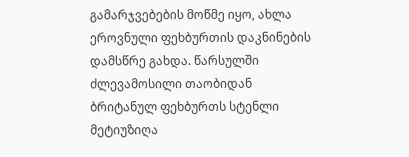გამარჯვებების მოწმე იყო, ახლა ეროვნული ფეხბურთის დაკნინების დამსწრე გახდა. წარსულში ძლევამოსილი თაობიდან ბრიტანულ ფეხბურთს სტენლი მეტიუზიღა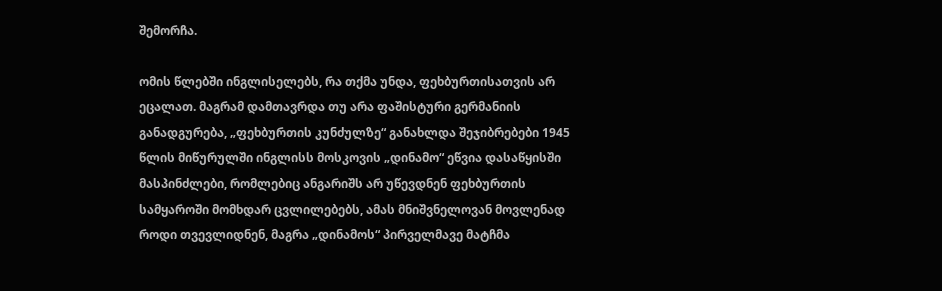შემორჩა.

ომის წლებში ინგლისელებს, რა თქმა უნდა, ფეხბურთისათვის არ ეცალათ. მაგრამ დამთავრდა თუ არა ფაშისტური გერმანიის განადგურება, „ფეხბურთის კუნძულზე“ განახლდა შეჯიბრებები 1945 წლის მიწურულში ინგლისს მოსკოვის „დინამო“ ეწვია დასაწყისში მასპინძლები, რომლებიც ანგარიშს არ უწევდნენ ფეხბურთის სამყაროში მომხდარ ცვლილებებს, ამას მნიშვნელოვან მოვლენად როდი თვევლიდნენ, მაგრა „დინამოს“ პირველმავე მატჩმა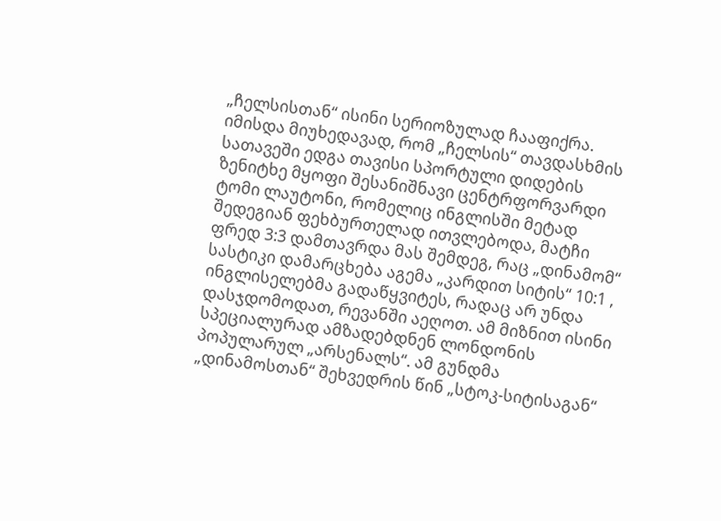„ჩელსისთან“ ისინი სერიოზულად ჩააფიქრა. იმისდა მიუხედავად, რომ „ჩელსის“ თავდასხმის სათავეში ედგა თავისი სპორტული დიდების ზენიტხე მყოფი შესანიშნავი ცენტრფორვარდი ტომი ლაუტონი, რომელიც ინგლისში მეტად შედეგიან ფეხბურთელად ითვლებოდა, მატჩი ფრედ 3:3 დამთავრდა მას შემდეგ, რაც „დინამომ“ სასტიკი დამარცხება აგემა „კარდით სიტის“ 10:1 , ინგლისელებმა გადაწყვიტეს, რადაც არ უნდა დასჯდომოდათ, რევანში აეღოთ. ამ მიზნით ისინი სპეციალურად ამზადებდნენ ლონდონის პოპულარულ „არსენალს“. ამ გუნდმა „დინამოსთან“ შეხვედრის წინ „სტოკ-სიტისაგან“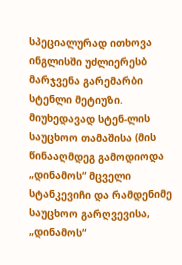სპეციალურად ითხოვა ინგლისში უძლიერესბ მარჯვენა გარემარბი სტენლი მეტიუზი. მიუხედავად სტენ-ლის საუცხოო თამაშისა (მის წინააღმდეგ გამოდიოდა „დინამოს“ მცველი სტანკევიჩი და რამდენიმე საუცხოო გარღვევისა, „დინამოს“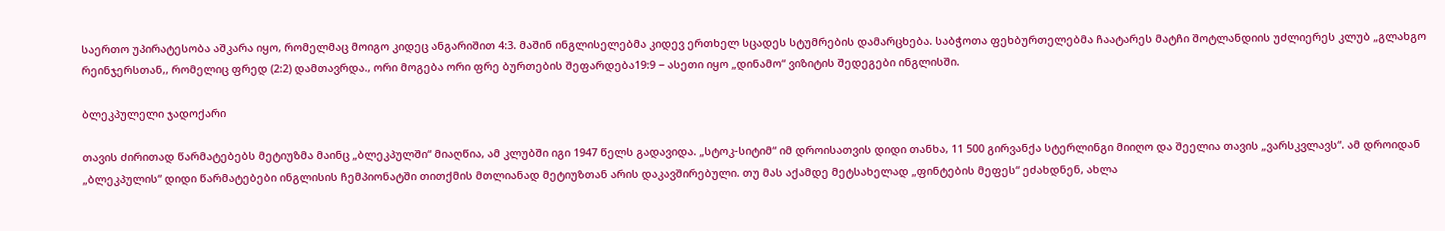საერთო უპირატესობა აშკარა იყო, რომელმაც მოიგო კიდეც ანგარიშით 4:3. მაშინ ინგლისელებმა კიდევ ერთხელ სცადეს სტუმრების დამარცხება. საბჭოთა ფეხბურთელებმა ჩაატარეს მატჩი შოტლანდიის უძლიერეს კლუბ „გლახგო რეინჯერსთან,, რომელიც ფრედ (2:2) დამთავრდა., ორი მოგება ორი ფრე ბურთების შეფარდება19:9 − ასეთი იყო „დინამო“ ვიზიტის შედეგები ინგლისში.

ბლეკპულელი ჯადოქარი

თავის ძირითად წარმატებებს მეტიუზმა მაინც „ბლეკპულში“ მიაღწია, ამ კლუბში იგი 1947 წელს გადავიდა. „სტოკ-სიტიმ“ იმ დროისათვის დიდი თანხა, 11 500 გირვანქა სტერლინგი მიიღო და შეელია თავის „ვარსკვლავს“. ამ დროიდან „ბლეკპულის“ დიდი წარმატებები ინგლისის ჩემპიონატში თითქმის მთლიანად მეტიუზთან არის დაკავშირებული. თუ მას აქამდე მეტსახელად „ფინტების მეფეს“ ეძახდნენ, ახლა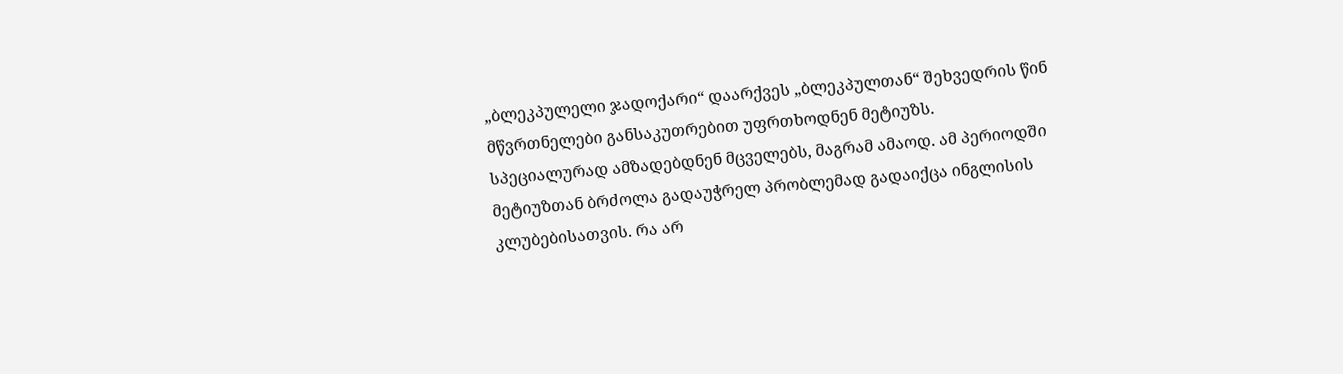„ბლეკპულელი ჯადოქარი“ დაარქვეს „ბლეკპულთან“ შეხვედრის წინ მწვრთნელები განსაკუთრებით უფრთხოდნენ მეტიუზს. სპეციალურად ამზადებდნენ მცველებს, მაგრამ ამაოდ. ამ პერიოდში მეტიუზთან ბრძოლა გადაუჭრელ პრობლემად გადაიქცა ინგლისის კლუბებისათვის. რა არ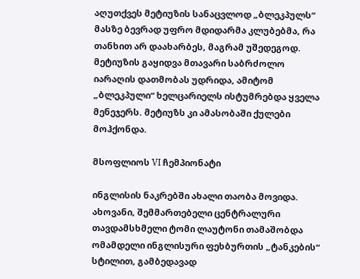აღუთქვეს მეტიუზის სანაცვლოდ „ბლეკპულს“ მასზე ბევრად უფრო მდიდარმა კლუბებმა, რა თანხით არ დაახარბეს, მაგრამ უშედეგოდ. მეტიუზის გაყიდვა მთავარი საბრძოლო იარაღის დათმობას უდრიდა, ამიტომ „ბლეკპული“ ხელცარიელს ისტუმრებდა ყველა მენეჯერს. მეტიუზს კი ამასობაში ქულები მოჰქონდა.

მსოფლიოს VI ჩემპიონატი

ინგლისის ნაკრებში ახალი თაობა მოვიდა. ახოვანი, შემმართებელი ცენტრალური თავდამსხმელი ტომი ლაუტონი თამაშობდა ომამდელი ინგლისური ფეხბურთის „ტანკების“ სტილით, გამბედავად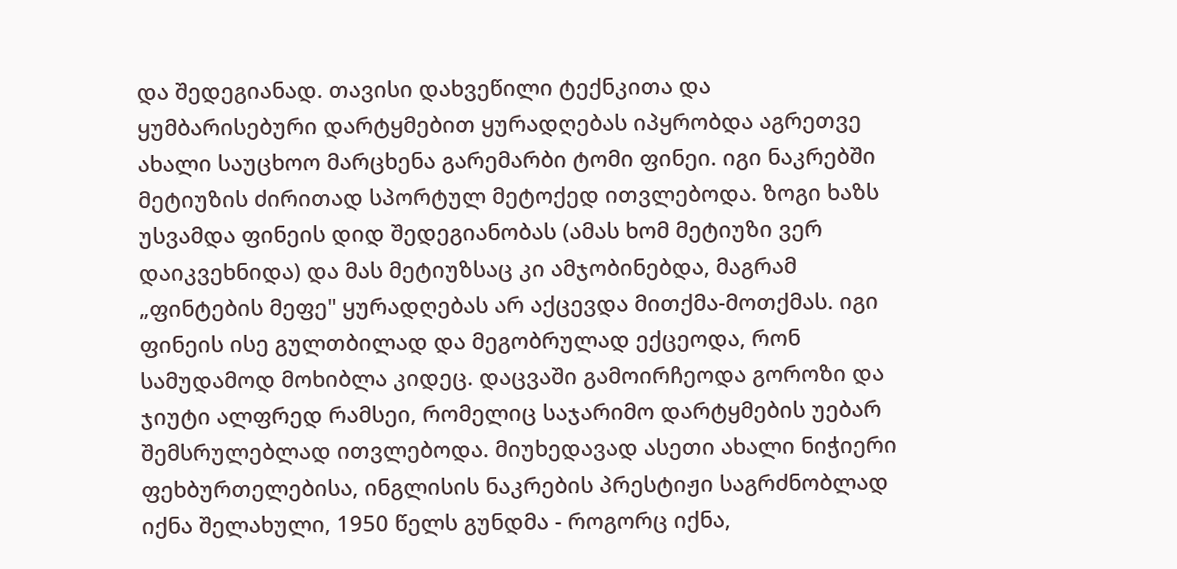და შედეგიანად. თავისი დახვეწილი ტექნკითა და ყუმბარისებური დარტყმებით ყურადღებას იპყრობდა აგრეთვე ახალი საუცხოო მარცხენა გარემარბი ტომი ფინეი. იგი ნაკრებში მეტიუზის ძირითად სპორტულ მეტოქედ ითვლებოდა. ზოგი ხაზს უსვამდა ფინეის დიდ შედეგიანობას (ამას ხომ მეტიუზი ვერ დაიკვეხნიდა) და მას მეტიუზსაც კი ამჯობინებდა, მაგრამ „ფინტების მეფე" ყურადღებას არ აქცევდა მითქმა-მოთქმას. იგი ფინეის ისე გულთბილად და მეგობრულად ექცეოდა, რონ სამუდამოდ მოხიბლა კიდეც. დაცვაში გამოირჩეოდა გოროზი და ჯიუტი ალფრედ რამსეი, რომელიც საჯარიმო დარტყმების უებარ შემსრულებლად ითვლებოდა. მიუხედავად ასეთი ახალი ნიჭიერი ფეხბურთელებისა, ინგლისის ნაკრების პრესტიჟი საგრძნობლად იქნა შელახული, 1950 წელს გუნდმა - როგორც იქნა,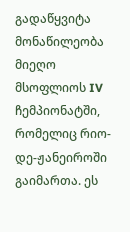გადაწყვიტა მონაწილეობა მიეღო მსოფლიოს IV ჩემპიონატში, რომელიც რიო-დე-ჟანეიროში გაიმართა. ეს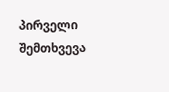პირველი შემთხვევა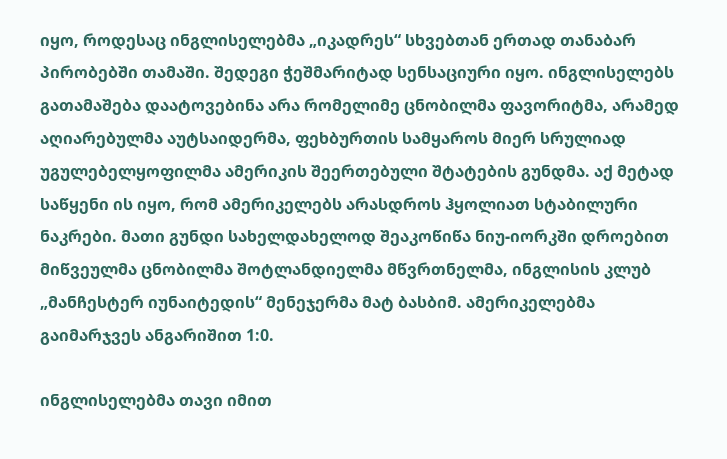იყო, როდესაც ინგლისელებმა „იკადრეს“ სხვებთან ერთად თანაბარ პირობებში თამაში. შედეგი ჭეშმარიტად სენსაციური იყო. ინგლისელებს გათამაშება დაატოვებინა არა რომელიმე ცნობილმა ფავორიტმა, არამედ აღიარებულმა აუტსაიდერმა, ფეხბურთის სამყაროს მიერ სრულიად უგულებელყოფილმა ამერიკის შეერთებული შტატების გუნდმა. აქ მეტად საწყენი ის იყო, რომ ამერიკელებს არასდროს ჰყოლიათ სტაბილური ნაკრები. მათი გუნდი სახელდახელოდ შეაკოწიწა ნიუ-იორკში დროებით მიწვეულმა ცნობილმა შოტლანდიელმა მწვრთნელმა, ინგლისის კლუბ „მანჩესტერ იუნაიტედის“ მენეჯერმა მატ ბასბიმ. ამერიკელებმა გაიმარჯვეს ანგარიშით 1:0.

ინგლისელებმა თავი იმით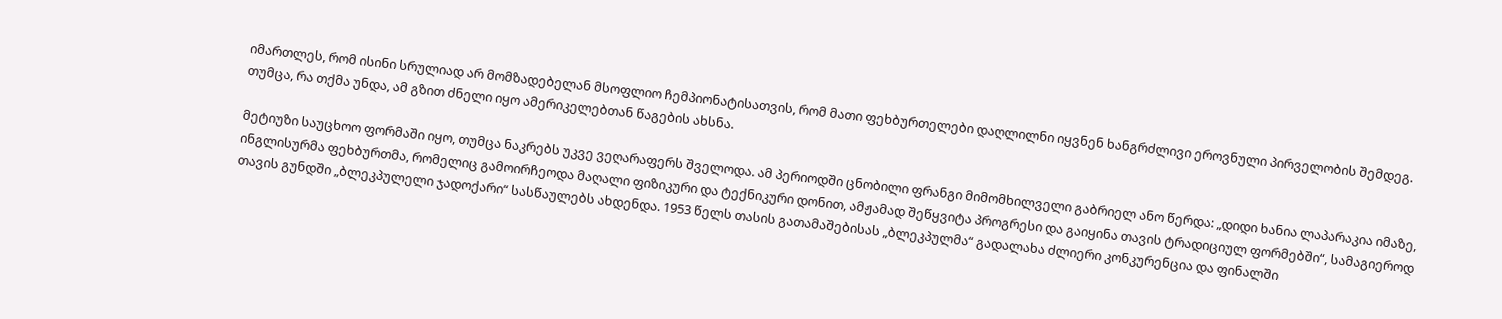იმართლეს, რომ ისინი სრულიად არ მომზადებელან მსოფლიო ჩემპიონატისათვის, რომ მათი ფეხბურთელები დაღლილნი იყვნენ ხანგრძლივი ეროვნული პირველობის შემდეგ. თუმცა, რა თქმა უნდა, ამ გზით ძნელი იყო ამერიკელებთან წაგების ახსნა.

მეტიუზი საუცხოო ფორმაში იყო, თუმცა ნაკრებს უკვე ვეღარაფერს შველოდა. ამ პერიოდში ცნობილი ფრანგი მიმომხილველი გაბრიელ ანო წერდა: „დიდი ხანია ლაპარაკია იმაზე, ინგლისურმა ფეხბურთმა, რომელიც გამოირჩეოდა მაღალი ფიზიკური და ტექნიკური დონით, ამჟამად შეწყვიტა პროგრესი და გაიყინა თავის ტრადიციულ ფორმებში“, სამაგიეროდ თავის გუნდში „ბლეკპულელი ჯადოქარი“ სასწაულებს ახდენდა. 1953 წელს თასის გათამაშებისას „ბლეკპულმა“ გადალახა ძლიერი კონკურენცია და ფინალში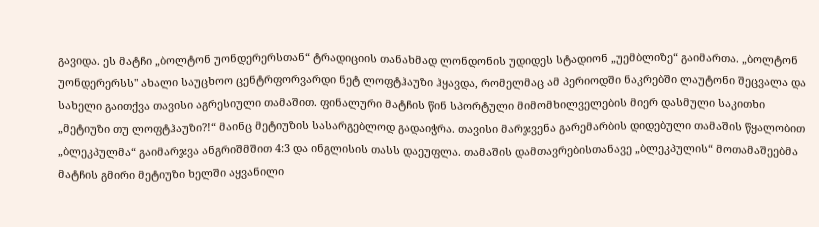გავიდა. ეს მატჩი „ბოლტონ უონდერერსთან“ ტრადიციის თანახმად ლონდონის უდიდეს სტადიონ „უემბლიზე“ გაიმართა. „ბოლტონ უონდერერსს" ახალი საუცხოო ცენტრფორვარდი ნეტ ლოფტჰაუზი ჰყავდა, რომელმაც ამ პერიოდში ნაკრებში ლაუტონი შეცვალა და სახელი გაითქვა თავისი აგრესიული თამაშით. ფინალური მატჩის წინ სპორტული მიმომხილველების მიერ დასმული საკითხი „მეტიუზი თუ ლოფტჰაუზი?!“ მაინც მეტიუზის სასარგებლოდ გადაიჭრა. თავისი მარჯვენა გარემარბის დიდებული თამაშის წყალობით „ბლეკპულმა“ გაიმარჯვა ანგრიშმშით 4:3 და ინგლისის თასს დაეუფლა. თამაშის დამთავრებისთანავე „ბლეკპულის“ მოთამაშეებმა მატჩის გმირი მეტიუზი ხელში აყვანილი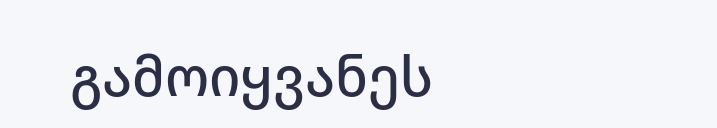გამოიყვანეს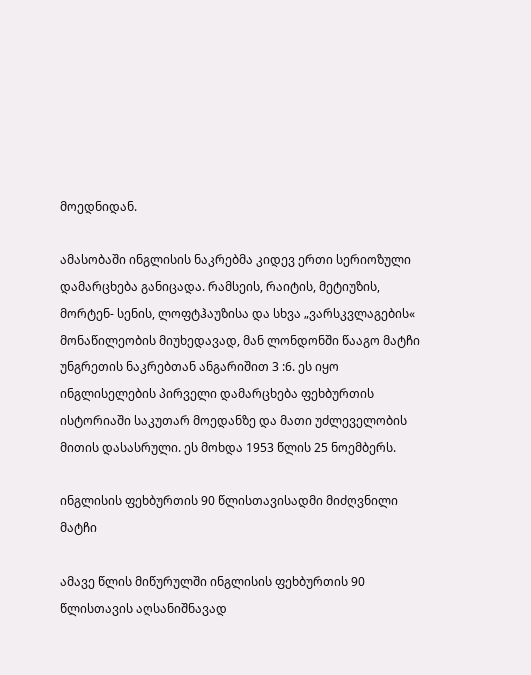მოედნიდან.

ამასობაში ინგლისის ნაკრებმა კიდევ ერთი სერიოზული დამარცხება განიცადა. რამსეის, რაიტის, მეტიუზის, მორტენ- სენის, ლოფტჰაუზისა და სხვა „ვარსკვლაგების« მონაწილეობის მიუხედავად, მან ლონდონში წააგო მატჩი უნგრეთის ნაკრებთან ანგარიშით 3 :6. ეს იყო ინგლისელების პირველი დამარცხება ფეხბურთის ისტორიაში საკუთარ მოედანზე და მათი უძლეველობის მითის დასასრული. ეს მოხდა 1953 წლის 25 ნოემბერს.

ინგლისის ფეხბურთის 90 წლისთავისადმი მიძღვნილი მატჩი

ამავე წლის მიწურულში ინგლისის ფეხბურთის 90 წლისთავის აღსანიშნავად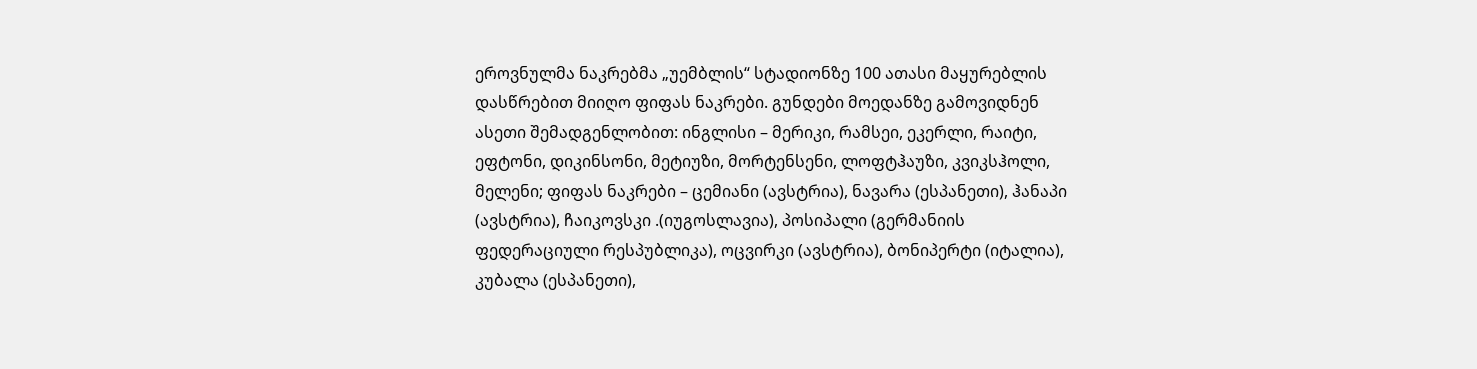ეროვნულმა ნაკრებმა „უემბლის“ სტადიონზე 100 ათასი მაყურებლის დასწრებით მიიღო ფიფას ნაკრები. გუნდები მოედანზე გამოვიდნენ ასეთი შემადგენლობით: ინგლისი – მერიკი, რამსეი, ეკერლი, რაიტი, ეფტონი, დიკინსონი, მეტიუზი, მორტენსენი, ლოფტჰაუზი, კვიკსჰოლი, მელენი; ფიფას ნაკრები – ცემიანი (ავსტრია), ნავარა (ესპანეთი), ჰანაპი (ავსტრია), ჩაიკოვსკი .(იუგოსლავია), პოსიპალი (გერმანიის ფედერაციული რესპუბლიკა), ოცვირკი (ავსტრია), ბონიპერტი (იტალია), კუბალა (ესპანეთი),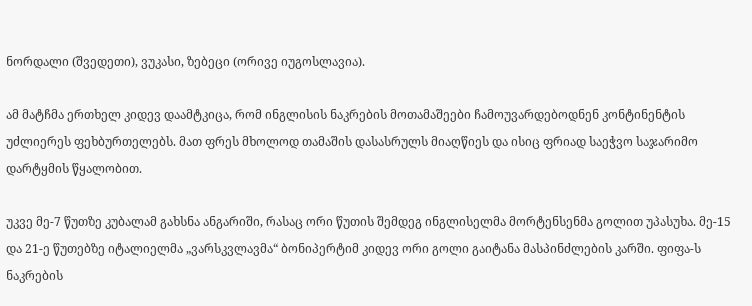ნორდალი (შვედეთი), ვუკასი, ზებეცი (ორივე იუგოსლავია).

ამ მატჩმა ერთხელ კიდევ დაამტკიცა, რომ ინგლისის ნაკრების მოთამაშეები ჩამოუვარდებოდნენ კონტინენტის უძლიერეს ფეხბურთელებს. მათ ფრეს მხოლოდ თამაშის დასასრულს მიაღწიეს და ისიც ფრიად საეჭვო საჯარიმო დარტყმის წყალობით.

უკვე მე-7 წუთზე კუბალამ გახსნა ანგარიში, რასაც ორი წუთის შემდეგ ინგლისელმა მორტენსენმა გოლით უპასუხა. მე-15 და 21-ე წუთებზე იტალიელმა „ვარსკვლავმა“ ბონიპერტიმ კიდევ ორი გოლი გაიტანა მასპინძლების კარში. ფიფა-ს ნაკრების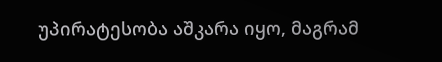უპირატესობა აშკარა იყო, მაგრამ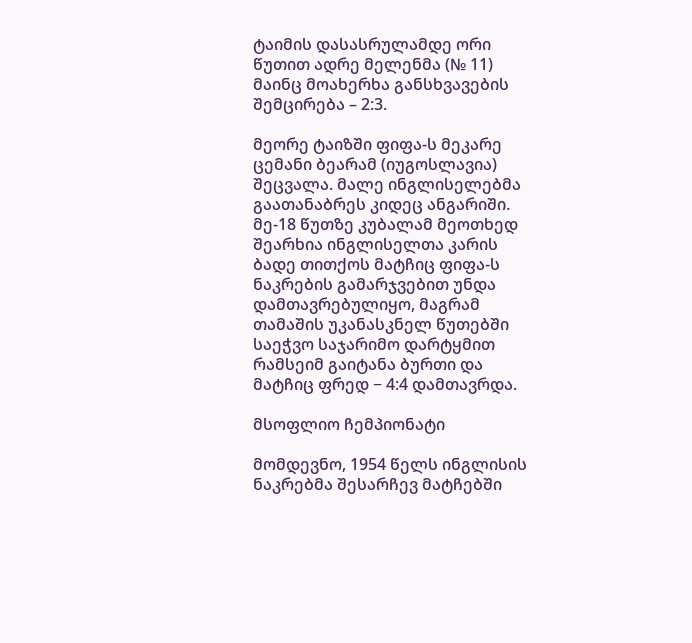ტაიმის დასასრულამდე ორი წუთით ადრე მელენმა (№ 11) მაინც მოახერხა განსხვავების შემცირება – 2:3.

მეორე ტაიზში ფიფა-ს მეკარე ცემანი ბეარამ (იუგოსლავია) შეცვალა. მალე ინგლისელებმა გაათანაბრეს კიდეც ანგარიში. მე-18 წუთზე კუბალამ მეოთხედ შეარხია ინგლისელთა კარის ბადე თითქოს მატჩიც ფიფა-ს ნაკრების გამარჯვებით უნდა დამთავრებულიყო, მაგრამ თამაშის უკანასკნელ წუთებში საეჭვო საჯარიმო დარტყმით რამსეიმ გაიტანა ბურთი და მატჩიც ფრედ − 4:4 დამთავრდა.

მსოფლიო ჩემპიონატი

მომდევნო, 1954 წელს ინგლისის ნაკრებმა შესარჩევ მატჩებში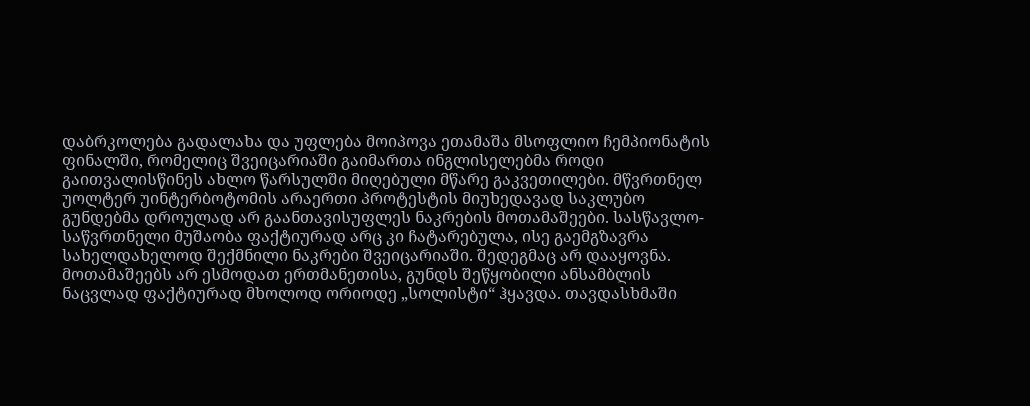დაბრკოლება გადალახა და უფლება მოიპოვა ეთამაშა მსოფლიო ჩემპიონატის ფინალში, რომელიც შვეიცარიაში გაიმართა ინგლისელებმა როდი გაითვალისწინეს ახლო წარსულში მიღებული მწარე გაკვეთილები. მწვრთნელ უოლტერ უინტერბოტომის არაერთი პროტესტის მიუხედავად საკლუბო გუნდებმა დროულად არ გაანთავისუფლეს ნაკრების მოთამაშეები. სასწავლო-საწვრთნელი მუშაობა ფაქტიურად არც კი ჩატარებულა, ისე გაემგზავრა სახელდახელოდ შექმნილი ნაკრები შვეიცარიაში. შედეგმაც არ დააყოვნა. მოთამაშეებს არ ესმოდათ ერთმანეთისა, გუნდს შეწყობილი ანსამბლის ნაცვლად ფაქტიურად მხოლოდ ორიოდე „სოლისტი“ ჰყავდა. თავდასხმაში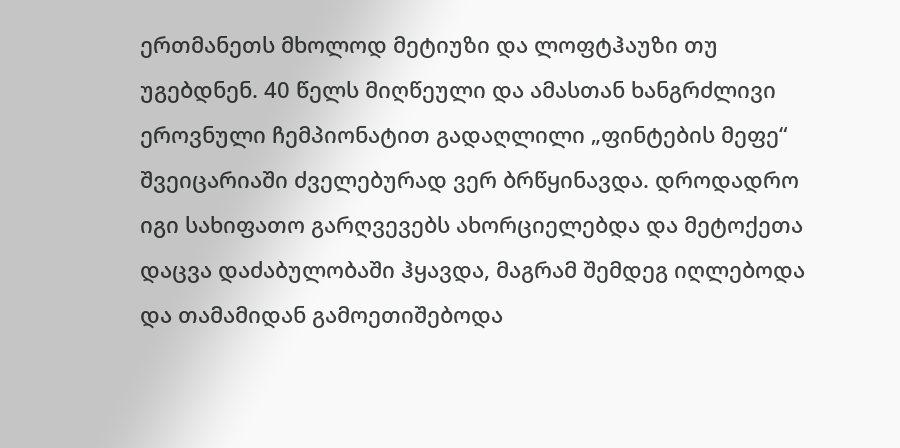ერთმანეთს მხოლოდ მეტიუზი და ლოფტჰაუზი თუ უგებდნენ. 40 წელს მიღწეული და ამასთან ხანგრძლივი ეროვნული ჩემპიონატით გადაღლილი „ფინტების მეფე“ შვეიცარიაში ძველებურად ვერ ბრწყინავდა. დროდადრო იგი სახიფათო გარღვევებს ახორციელებდა და მეტოქეთა დაცვა დაძაბულობაში ჰყავდა, მაგრამ შემდეგ იღლებოდა და თამამიდან გამოეთიშებოდა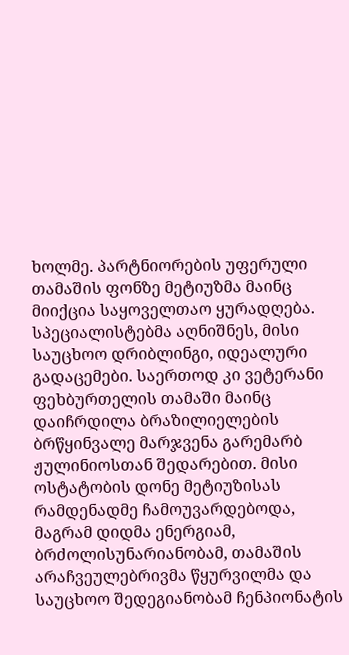ხოლმე. პარტნიორების უფერული თამაშის ფონზე მეტიუზმა მაინც მიიქცია საყოველთაო ყურადღება. სპეციალისტებმა აღნიშნეს, მისი საუცხოო დრიბლინგი, იდეალური გადაცემები. საერთოდ კი ვეტერანი ფეხბურთელის თამაში მაინც დაიჩრდილა ბრაზილიელების ბრწყინვალე მარჯვენა გარემარბ ჟულინიოსთან შედარებით. მისი ოსტატობის დონე მეტიუზისას რამდენადმე ჩამოუვარდებოდა, მაგრამ დიდმა ენერგიამ, ბრძოლისუნარიანობამ, თამაშის არაჩვეულებრივმა წყურვილმა და საუცხოო შედეგიანობამ ჩენპიონატის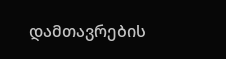დამთავრების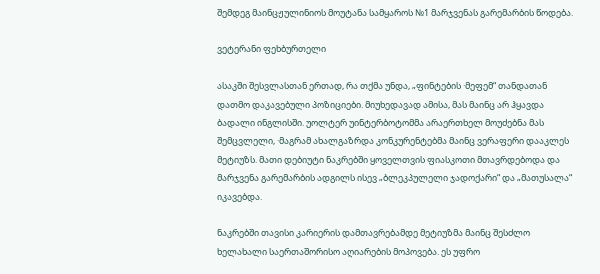შემდეგ მაინცჟულინიოს მოუტანა სამყაროს №1 მარჯვენას გარემარბის წოდება.

ვეტერანი ფეხბურთელი

ასაკში შესვლასთან ერთად, რა თქმა უნდა, „ფინტების ·მეფემ“ თანდათან დათმო დაკავებული პოზიციები. მიუხედავად ამისა, მას მაინც არ ჰყავდა ბადალი ინგლისში. უოლტერ უინტერბოტომმა არაერთხელ მოუძებნა მას შემცვლელი, ·მაგრამ ახალგაზრდა კონკურენტებმა მაინც ვერაფერი დააკლეს მეტიუზს. მათი დებიუტი ნაკრებში ყოველთვის ფიასკოთი მთავრდებოდა და მარჯვენა გარემარბის ადგილს ისევ „ბლეკპულელი ჯადოქარი“ და „მათუსალა“ იკავებდა.

ნაკრებში თავისი კარიერის დამთავრებამდე მეტიუზმა მაინც შესძლო ხელახალი საერთაშორისო აღიარების მოპოვება. ეს უფრო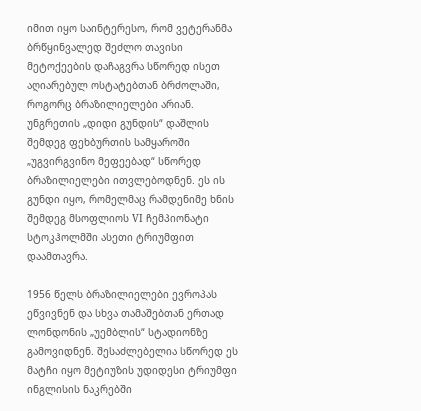იმით იყო საინტერესო, რომ ვეტერანმა ბრწყინვალედ შეძლო თავისი მეტოქეების დაჩაგვრა სწორედ ისეთ აღიარებულ ოსტატებთან ბრძოლაში, როგორც ბრაზილიელები არიან. უნგრეთის „დიდი გუნდის“ დაშლის შემდეგ ფეხბურთის სამყაროში „უგვირგვინო მეფეებად“ სწორედ ბრაზილიელები ითვლებოდნენ. ეს ის გუნდი იყო, რომელმაც რამდენიმე ხნის შემდეგ მსოფლიოს VI ჩემპიონატი სტოკჰოლმში ასეთი ტრიუმფით დაამთავრა.

1956 წელს ბრაზილიელები ევროპას ეწვივნენ და სხვა თამაშებთან ერთად ლონდონის „უემბლის“ სტადიონზე გამოვიდნენ. შესაძლებელია სწორედ ეს მატჩი იყო მეტიუზის უდიდესი ტრიუმფი ინგლისის ნაკრებში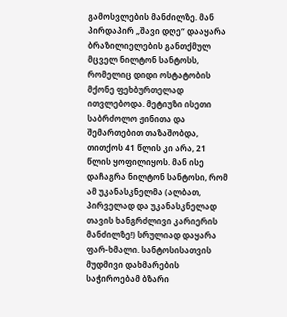გამოსვლების მანძილზე. მან პირდაპირ „შავი დღე“ დააყარა ბრაზილიელების განთქმულ მცველ ნილტონ სანტოსს, რომელიც დიდი ოსტატობის მქონე ფეხბურთელად ითვლებოდა. მეტიუზი ისეთი საბრძოლო ჟინითა და შემართებით თაზაშობდა, თითქოს 41 წლის კი არა, 21 წლის ყოფილიყოს. მან ისე დაჩაგრა ნილტონ სანტოსი, რომ ამ უკანასკნელმა (ალბათ, პირველად და უკანასკნელად თავის ხანგრძლივი კარიერის მანძილზე!) სრულიად დაყარა ფარ-ხმალი. სანტოსისათვის მუდმივი დახმარების საჭიროებამ ბზარი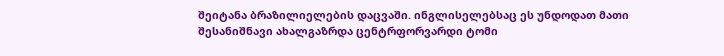შეიტანა ბრაზილიელების დაცვაში. ინგლისელებსაც ეს უნდოდათ მათი შესანიშნავი ახალგაზრდა ცენტრფორვარდი ტომი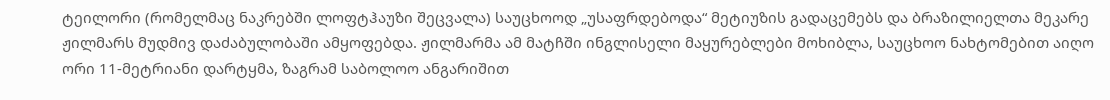ტეილორი (რომელმაც ნაკრებში ლოფტჰაუზი შეცვალა) საუცხოოდ „უსაფრდებოდა“ მეტიუზის გადაცემებს და ბრაზილიელთა მეკარე ჟილმარს მუდმივ დაძაბულობაში ამყოფებდა. ჟილმარმა ამ მატჩში ინგლისელი მაყურებლები მოხიბლა, საუცხოო ნახტომებით აიღო ორი 11-მეტრიანი დარტყმა, ზაგრამ საბოლოო ანგარიშით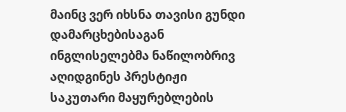მაინც ვერ იხსნა თავისი გუნდი დამარცხებისაგან ინგლისელებმა ნაწილობრივ აღიდგინეს პრესტიჟი საკუთარი მაყურებლების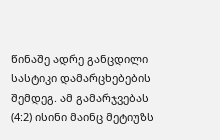წინაშე ადრე განცდილი სასტიკი დამარცხებების შემდეგ. ამ გამარჯვებას (4:2) ისინი მაინც მეტიუზს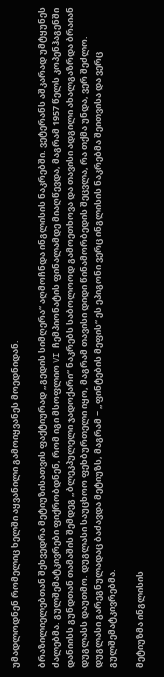უმადლოდნენ რომელიც ხელში აყვანილი გამოიყვანეს მოედნიდან.

ბრაზილიელებთან შეხვედრა მეტიუზისათვის ფაქტიურად „გედის სიმღერა“ აღმოჩნდა ინგლისის ნაკრებში. ვეტერანს აშკარად უმტყუნეს ძალებმა. გულშემატკივრები ფიქრობდნენ, რომ იგი მსოფლიო VI ჩემპიონატის ფინალამდე მიაღწევდა, მაგრამ 1957 წელს კოპენჰაგენში დანიისს გუნდთან თამაშის შემდეგ „ბლეკპულელი ჯადოქარი“ ნაკრებს საბოლოოდ გამოეთხოვა და თავისი ადგილი ახალგაზრდა ბრაიან დუგლასს დაუთმო. დუგლასი საუცხოო ფეხბურთელი იყო, მაგრამ თავისი დიდი წინამორბედის შეცვლა, რა თქმა უნდა, ვერ შეძლო. დუგლასი გარეგნულადაც ბაძავდა მეტიუზს, მაგრამ − „ფინტების მეფის“ ეს ეპიგონი ვერც ინგლისის ნაკრებმა შეითვისა და ვერც გულშემატკივრებმა.

მეტიუზმა ინგლისის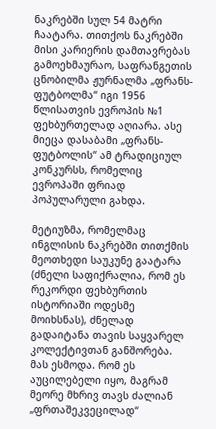ნაკრებში სულ 54 მატრი ჩაატარა. თითქოს ნაკრებში მისი კარიერის დამთავრებას გამოეხმაურაო, საფრანგეთის ცნობილმა ჟურნალმა „ფრანს-ფუტბოლმა“ იგი 1956 წლისათვის ევროპის №1 ფეხბურთელად აღიარა. ასე მიეცა დასაბამი „ფრანს-ფუტბოლის“ ამ ტრადიციულ კონკურსს, რომელიც ევროპაში ფრიად პოპულარული გახდა.

მეტიუზმა, რომელმაც ინგლისის ნაკრებში თითქმის მეოთხედი საუკუნე გაატარა (ძნელი საფიქრალია, რომ ეს რეკორდი ფეხბურთის ისტორიაში ოდესმე მოიხსნას), ძნელად გადაიტანა თავის საყვარელ კოლექტივთან განშორება. მას ესმოდა. რომ ეს აუცილებელი იყო, მაგრამ მეორე მხრივ თავს ძალიან „ფრთაშეკვეცილად“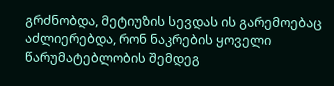გრძნობდა, მეტიუზის სევდას ის გარემოებაც აძლიერებდა, რონ ნაკრების ყოველი წარუმატებლობის შემდეგ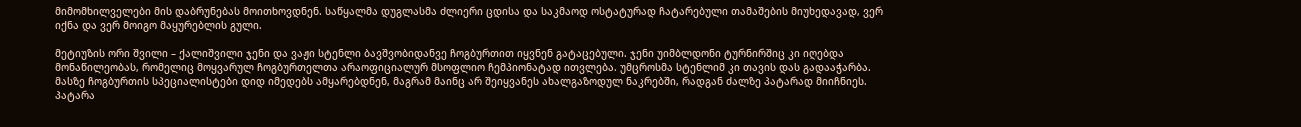მიმომხილველები მის დაბრუნებას მოითხოვდნენ. საწყალმა დუგლასმა ძლიერი ცდისა და საკმაოდ ოსტატურად ჩატარებული თამაშების მიუხედავად, ვერ იქნა და ვერ მოიგო მაყურებლის გული.

მეტიუზის ორი შვილი – ქალიშვილი ჯენი და ვაჟი სტენლი ბავშვობიდანვე ჩოგბურთით იყვნენ გატაცებული. ჯენი უიმბლდონი ტურნირშიც კი იღებდა მონაწილეობას, რომელიც მოყვარულ ჩოგბურთელთა არაოფიციალურ მსოფლიო ჩემპიონატად ითვლება. უმცროსმა სტენლიმ კი თავის დას გადააჭარბა. მასზე ჩოგბურთის სპეციალისტები დიდ იმედებს ამყარებდნენ, მაგრამ მაინც არ შეიყვანეს ახალგაზოდულ ნაკრებში, რადგან ძალზე პატარად მიიჩნიეს. პატარა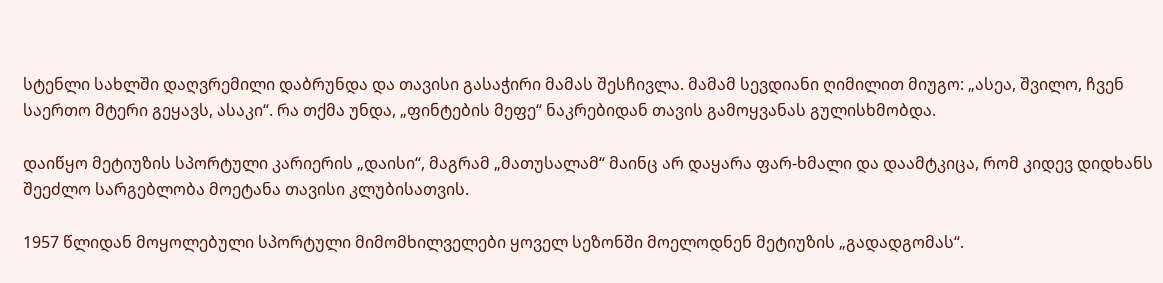სტენლი სახლში დაღვრემილი დაბრუნდა და თავისი გასაჭირი მამას შესჩივლა. მამამ სევდიანი ღიმილით მიუგო: „ასეა, შვილო, ჩვენ საერთო მტერი გეყავს, ასაკი“. რა თქმა უნდა, „ფინტების მეფე“ ნაკრებიდან თავის გამოყვანას გულისხმობდა.

დაიწყო მეტიუზის სპორტული კარიერის „დაისი“, მაგრამ „მათუსალამ“ მაინც არ დაყარა ფარ-ხმალი და დაამტკიცა, რომ კიდევ დიდხანს შეეძლო სარგებლობა მოეტანა თავისი კლუბისათვის.

1957 წლიდან მოყოლებული სპორტული მიმომხილველები ყოველ სეზონში მოელოდნენ მეტიუზის „გადადგომას“.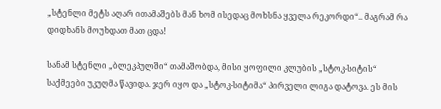„სტენლი მეტს აღარ ითამაშებს მან ხომ ისედაც მოხსნა ყველა რეკორდი“.. მაგრამ რა დიდხანს მოუხდათ მათ ცდა!

სანამ სტენლი „ბლეკპულში“ თამაშობდა, მისი ყოფილი კლუბის „სტოკ-სიტის“ საქმეები უკუღმა წავიდა. ჯერ იყო და „სტოკ-სიტიმა“ პირველი ლიგა დატოვა. ეს მის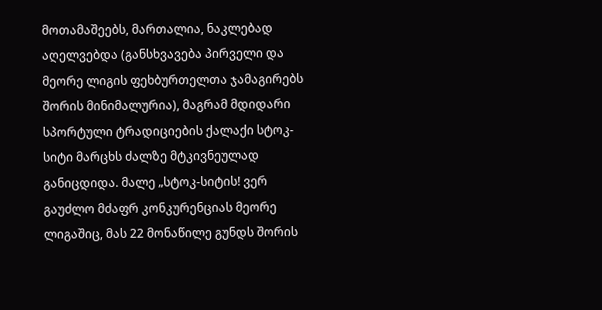მოთამაშეებს, მართალია, ნაკლებად აღელვებდა (განსხვავება პირველი და მეორე ლიგის ფეხბურთელთა ჯამაგირებს შორის მინიმალურია), მაგრამ მდიდარი სპორტული ტრადიციების ქალაქი სტოკ-სიტი მარცხს ძალზე მტკივნეულად განიცდიდა. მალე „სტოკ-სიტის! ვერ გაუძლო მძაფრ კონკურენციას მეორე ლიგაშიც, მას 22 მონაწილე გუნდს შორის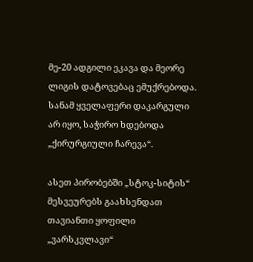მე-20 ადგილი ეკავა და მეორე ლიგის დატოვებაც ემუქრებოდა. სანამ ყველაფერი დაკარგული არ იყო, საჭირო ხდებოდა „ქირურგიული ჩარევა“.

ასეთ პირობებში „სტოკ-სიტის“ მესვეურებს გაახსენდათ თავიანთი ყოფილი „ვარსკვლავი“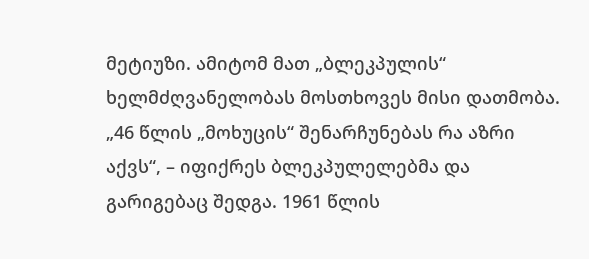მეტიუზი. ამიტომ მათ „ბლეკპულის“ ხელმძღვანელობას მოსთხოვეს მისი დათმობა. „46 წლის „მოხუცის“ შენარჩუნებას რა აზრი აქვს“, – იფიქრეს ბლეკპულელებმა და გარიგებაც შედგა. 1961 წლის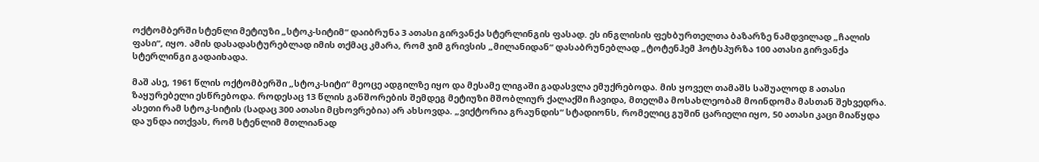ოქტომბერში სტენლი მეტიუზი „სტოკ-სიტიმ“ დაიბრუნა 3 ათასი გირვანქა სტერლინგის ფასად. ეს ინგლისის ფეხბურთელთა ბაზარზე ნამდვილად „ჩალის ფასი“, იყო. ამის დასადასტურებლად იმის თქმაც კმარა, რომ ჯიმ გრივსის „მილანიდან“ დასაბრუნებლად „ტოტენჰემ ჰოტსპურზა 100 ათასი გირვანქა სტერლინგი გადაიხადა.

მაშ ასე, 1961 წლის ოქტომბერში „სტოკ-სიტი“ მეოცე ადგილზე იყო და მესამე ლიგაში გადასვლა ემუქრებოდა. მის ყოველ თამაშს საშუალოდ 8 ათასი ზაყურებელი ესწრებოდა. როდესაც 13 წლის განშორების შემდეგ მეტიუზი მშობლიურ ქალაქში ჩავიდა, მთელმა მოსახლეობამ მოინდომა მასთან შეხვედრა. ასეთი რამ სტოკ-სიტის (სადაც 300 ათასი მცხოვრებია) არ ახსოვდა. „ვიქტორია გრაუნდის“ სტადიონს, რომელიც გუშინ ცარიელი იყო, 50 ათასი კაცი მიაწყდა და უნდა ითქვას, რომ სტენლიმ მთლიანად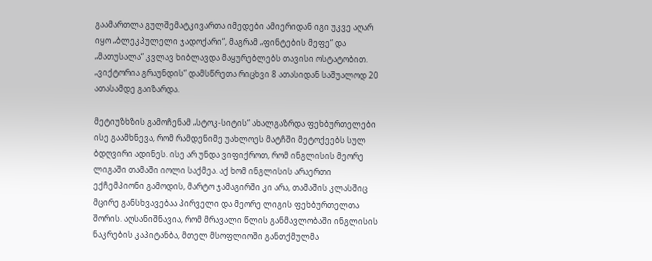გაამართლა გულშემატკივართა იმედები ამიერიდან იგი უკვე აღარ იყო „ბლეკპულელი ჯადოქარი“, მაგრამ „ფინტების მეფე“ და „მათუსალა“ კვლავ ხიბლავდა მაყურებლებს თავისი ოსტატობით. „ვიქტორია გრაუნდის“ დამსწრეთა რიცხვი 8 ათასიდან საშუალოდ 20 ათასამდე გაიზარდა.

მეტიუზხზის გამოჩენამ „სტოკ-სიტის“ ახალგაზრდა ფეხბურთელები ისე გაამხნევა, რომ რამდენიმე უახლოეს მატჩში მეტოქეებს სულ ბდღვირი ადინეს. ისე არ უნდა ვიფიქროთ, რომ ინგლისის მეორე ლიგაში თამაში იოლი საქმეა. აქ ხომ ინგლისის არაერთი ექჩემპიონი გამოდის, მარტო ჯამაგირში კი არა, თამაშის კლასშიც მცირე განსხვავებაა პირველი და მეორე ლიგის ფეხბურთელთა შორის. აღსანიშნავია, რომ მრავალი წლის განმავლობაში ინგლისის ნაკრების კაპიტანბა, მთელ მსოფლიოში განთქმულმა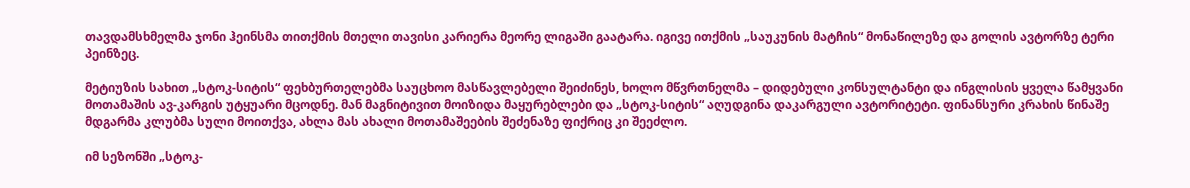თავდამსხმელმა ჯონი ჰეინსმა თითქმის მთელი თავისი კარიერა მეორე ლიგაში გაატარა. იგივე ითქმის „საუკუნის მატჩის“ მონაწილეზე და გოლის ავტორზე ტერი პეინზეც.

მეტიუზის სახით „სტოკ-სიტის“ ფეხბურთელებმა საუცხოო მასწავლებელი შეიძინეს, ხოლო მწვრთნელმა – დიდებული კონსულტანტი და ინგლისის ყველა წამყვანი მოთამაშის ავ-კარგის უტყუარი მცოდნე. მან მაგნიტივით მოიზიდა მაყურებლები და „სტოკ-სიტის“ აღუდგინა დაკარგული ავტორიტეტი. ფინანსური კრახის წინაშე მდგარმა კლუბმა სული მოითქვა, ახლა მას ახალი მოთამაშეების შეძენაზე ფიქრიც კი შეეძლო.

იმ სეზონში „სტოკ-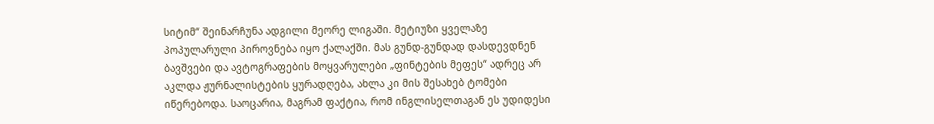სიტიმ“ შეინარჩუნა ადგილი მეორე ლიგაში. მეტიუზი ყველაზე პოპულარული პიროვნება იყო ქალაქში. მას გუნდ-გუნდად დასდევდნენ ბავშვები და ავტოგრაფების მოყვარულები „ფინტების მეფეს“ ადრეც არ აკლდა ჟურნალისტების ყურადღება, ახლა კი მის შესახებ ტომები იწერებოდა. საოცარია, მაგრამ ფაქტია, რომ ინგლისელთაგან ეს უდიდესი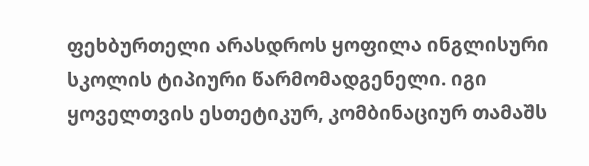ფეხბურთელი არასდროს ყოფილა ინგლისური სკოლის ტიპიური წარმომადგენელი. იგი ყოველთვის ესთეტიკურ, კომბინაციურ თამაშს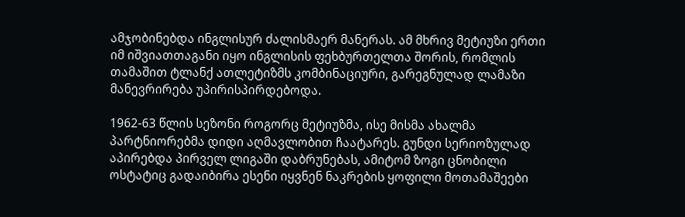ამჯობინებდა ინგლისურ ძალისმაერ მანერას. ამ მხრივ მეტიუზი ერთი იმ იშვიათთაგანი იყო ინგლისის ფეხბურთელთა შორის, რომლის თამაშით ტლანქ ათლეტიზმს კომბინაციური, გარეგნულად ლამაზი მანევრირება უპირისპირდებოდა.

1962-63 წლის სეზონი როგორც მეტიუზმა, ისე მისმა ახალმა პარტნიორებმა დიდი აღმავლობით ჩაატარეს. გუნდი სერიოზულად აპირებდა პირველ ლიგაში დაბრუნებას, ამიტომ ზოგი ცნობილი ოსტატიც გადაიბირა ესენი იყვნენ ნაკრების ყოფილი მოთამაშეები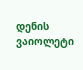დენის ვაიოლეტი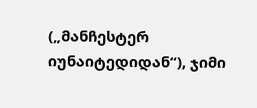(„მანჩესტერ იუნაიტედიდან“), ჯიმი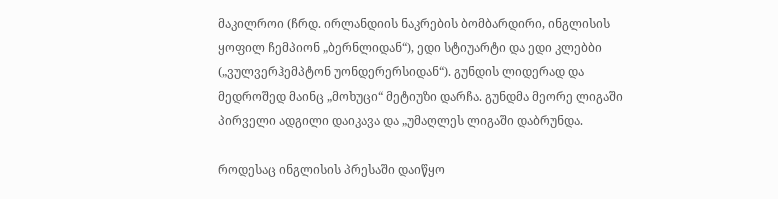მაკილროი (ჩრდ. ირლანდიის ნაკრების ბომბარდირი, ინგლისის ყოფილ ჩემპიონ „ბერნლიდან“), ედი სტიუარტი და ედი კლებბი („ვულვერჰემპტონ უონდერერსიდან“). გუნდის ლიდერად და მედროშედ მაინც „მოხუცი“ მეტიუზი დარჩა. გუნდმა მეორე ლიგაში პირველი ადგილი დაიკავა და „უმაღლეს ლიგაში დაბრუნდა.

როდესაც ინგლისის პრესაში დაიწყო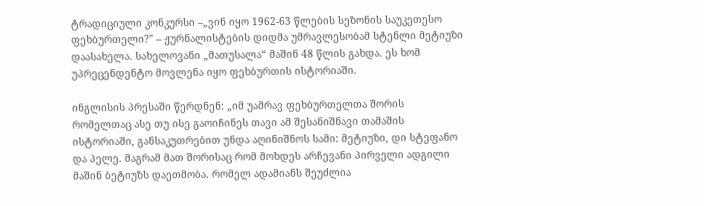ტრადიციული კონკურსი –„ვინ იყო 1962-63 წლების სეზონის საუკეთესო ფეხბურთელი?" – ჟურნალისტების დიდმა უმრავლესობამ სტენლი მეტიუზი დაასახელა. სახელოვანი „მათუსალა“ მაშინ 48 წლის გახდა. ეს ხომ უპრეცენდენტო მოვლენა იყო ფეხბურთის ისტორიაში.

ინგლისის პრესაში წერდნენ: „იმ უამრავ ფეხბურთელთა შორის რომელთაც ასე თუ ისე გაოიჩინეს თავი ამ შესანიშნავი თამაშის ისტორიაში, განსაკუთრებით უნდა აღინიშნოს სამი: მეტიუზი, დი სტეფანო და პელე. მაგრამ მათ შორისაც რომ მოხდეს არჩევანი პირველი ადგილი მაშინ ბეტიუზს დაეთმობა. რომელ ადამიანს შეუძლია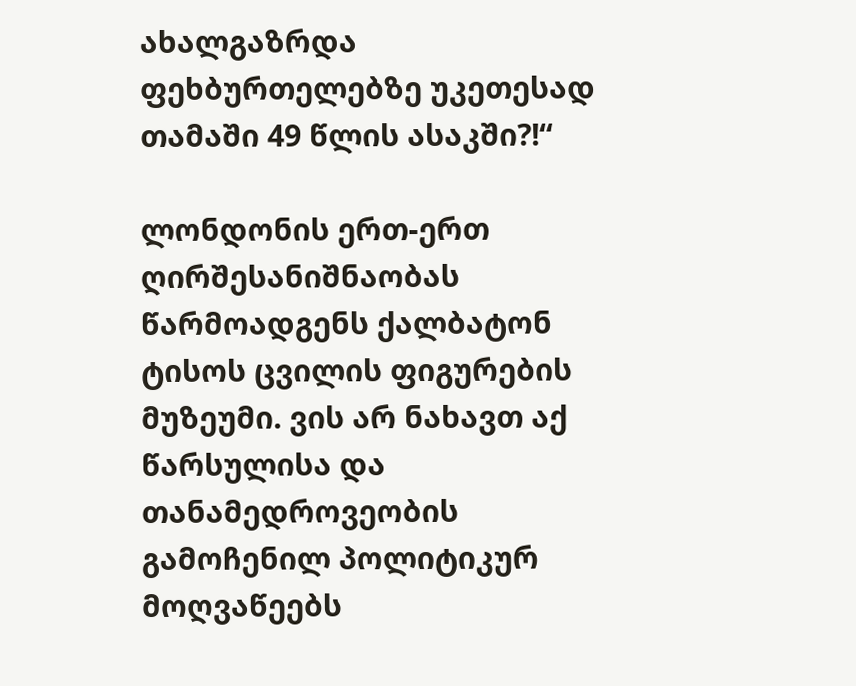ახალგაზრდა ფეხბურთელებზე უკეთესად თამაში 49 წლის ასაკში?!“

ლონდონის ერთ-ერთ ღირშესანიშნაობას წარმოადგენს ქალბატონ ტისოს ცვილის ფიგურების მუზეუმი. ვის არ ნახავთ აქ წარსულისა და თანამედროვეობის გამოჩენილ პოლიტიკურ მოღვაწეებს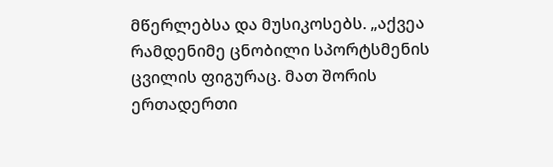მწერლებსა და მუსიკოსებს. „აქვეა რამდენიმე ცნობილი სპორტსმენის ცვილის ფიგურაც. მათ შორის ერთადერთი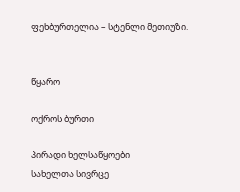ფეხბურთელია – სტენლი მეთიუზი.


წყარო

ოქროს ბურთი

პირადი ხელსაწყოები
სახელთა სივრცე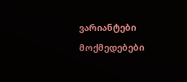ვარიანტები
მოქმედებები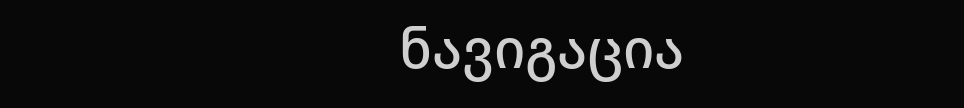ნავიგაცია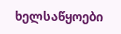ხელსაწყოები